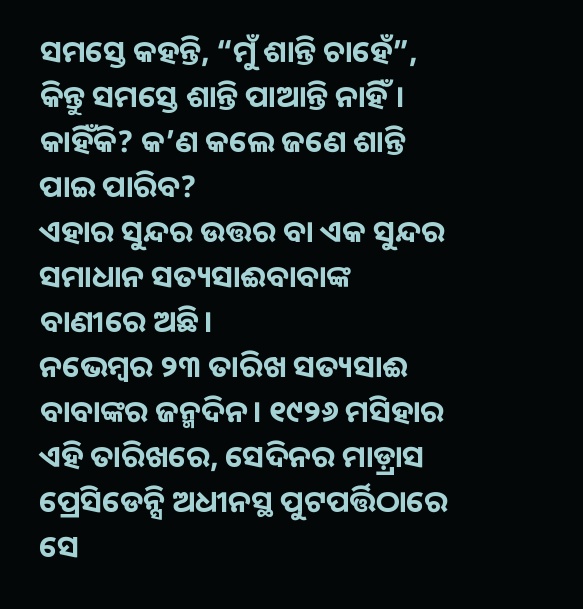ସମସ୍ତେ କହନ୍ତି, “ମୁଁ ଶାନ୍ତି ଚାହେଁ”, କିନ୍ତୁ ସମସ୍ତେ ଶାନ୍ତି ପାଆନ୍ତି ନାହିଁ। କାହିଁକି? କ’ଣ କଲେ ଜଣେ ଶାନ୍ତି ପାଇ ପାରିବ?
ଏହାର ସୁନ୍ଦର ଉତ୍ତର ବା ଏକ ସୁନ୍ଦର ସମାଧାନ ସତ୍ୟସାଈବାବାଙ୍କ ବାଣୀରେ ଅଛି।
ନଭେମ୍ବର ୨୩ ତାରିଖ ସତ୍ୟସାଈ ବାବାଙ୍କର ଜନ୍ମଦିନ। ୧୯୨୬ ମସିହାର ଏହି ତାରିଖରେ, ସେଦିନର ମାଡ଼୍ରାସ ପ୍ରେସିଡେନ୍ସି ଅଧୀନସ୍ଥ ପୁଟପର୍ତ୍ତିଠାରେ ସେ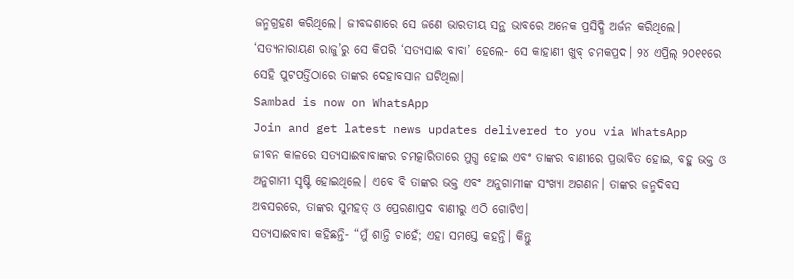ଜନ୍ମଗ୍ରହଣ କରିଥିଲେ। ଜୀବଦ୍ଦଶାରେ ସେ ଜଣେ ଭାରତୀୟ ସନ୍ଥ ଭାବରେ ଅନେକ ପ୍ରସିଦ୍ଧି ଅର୍ଜନ କରିଥିଲେ। ‘ସତ୍ୟନାରାୟଣ ରାଜୁ’ରୁ ସେ କିପରି ‘ସତ୍ୟସାଈ ବାବା’ ହେଲେ- ସେ କାହାଣୀ ଖୁବ୍ ଚମକପ୍ରଦ। ୨୪ ଏପ୍ରିଲ୍ ୨୦୧୧ରେ ସେହି ପୁଟପର୍ତ୍ତିଠାରେ ତାଙ୍କର ଦେହାବସାନ ଘଟିଥିଲା।
Sambad is now on WhatsApp
Join and get latest news updates delivered to you via WhatsApp
ଜୀବନ କାଳରେ ସତ୍ୟସାଈବାବାଙ୍କର ଚମତ୍କାରିତାରେ ମୁଗ୍ଧ ହୋଇ ଏବଂ ତାଙ୍କର ବାଣୀରେ ପ୍ରଭାବିତ ହୋଇ, ବହୁ ଭକ୍ତ ଓ ଅନୁଗାମୀ ସୃଷ୍ଟି ହୋଇଥିଲେ। ଏବେ ବି ତାଙ୍କର ଭକ୍ତ ଏବଂ ଅନୁଗାମୀଙ୍କ ସଂଖ୍ୟା ଅଗଣନ। ତାଙ୍କର ଜନ୍ମଦିବସ ଅବସରରେ, ତାଙ୍କର ସୁମହତ୍ ଓ ପ୍ରେରଣାପ୍ରଦ ବାଣୀରୁ ଏଠି ଗୋଟିଏ।
ସତ୍ୟସାଈବାବା କହିଛନ୍ତି- “ମୁଁ ଶାନ୍ତି ଚାହେଁ; ଏହା ସମସ୍ତେ କହନ୍ତି। କିନ୍ତୁ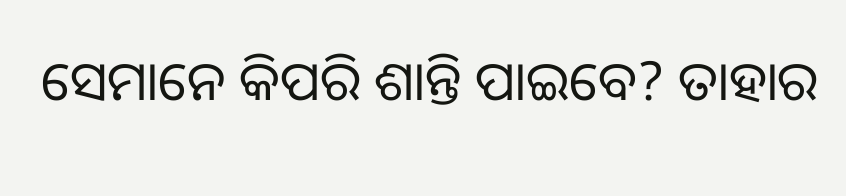ସେମାନେ କିପରି ଶାନ୍ତି ପାଇବେ? ତାହାର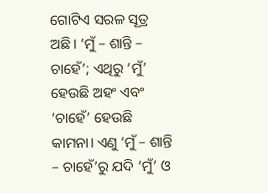ଗୋଟିଏ ସରଳ ସୂତ୍ର ଅଛି। ‘ମୁଁ – ଶାନ୍ତି – ଚାହେଁ’; ଏଥିରୁ ‘ମୁଁ’ ହେଉଛି ଅହଂ ଏବଂ ‘ଚାହେଁ’ ହେଉଛି କାମନା। ଏଣୁ ‘ମୁଁ – ଶାନ୍ତି – ଚାହେଁ’ରୁ ଯଦି ‘ମୁଁ’ ଓ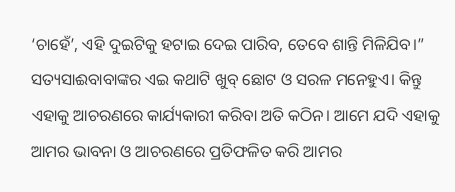‘ଚାହେଁ’, ଏହି ଦୁଇଟିକୁ ହଟାଇ ଦେଇ ପାରିବ, ତେବେ ଶାନ୍ତି ମିଳିଯିବ।” ସତ୍ୟସାଈବାବାଙ୍କର ଏଇ କଥାଟି ଖୁବ୍ ଛୋଟ ଓ ସରଳ ମନେହୁଏ। କିନ୍ତୁ ଏହାକୁ ଆଚରଣରେ କାର୍ଯ୍ୟକାରୀ କରିବା ଅତି କଠିନ। ଆମେ ଯଦି ଏହାକୁ ଆମର ଭାବନା ଓ ଆଚରଣରେ ପ୍ରତିଫଳିତ କରି ଆମର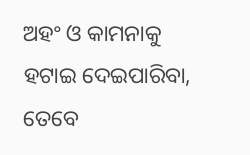ଅହଂ ଓ କାମନାକୁ ହଟାଇ ଦେଇପାରିବା, ତେବେ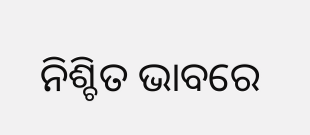ନିଶ୍ଚିତ ଭାବରେ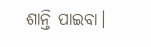ଶାନ୍ତି ପାଇବା।